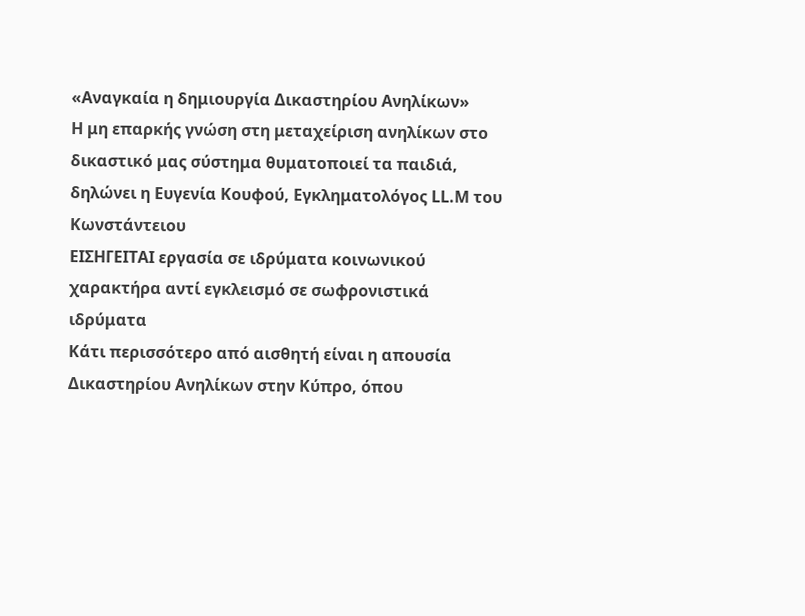«Αναγκαία η δημιουργία Δικαστηρίου Ανηλίκων»
Η μη επαρκής γνώση στη μεταχείριση ανηλίκων στο δικαστικό μας σύστημα θυματοποιεί τα παιδιά, δηλώνει η Ευγενία Κουφού, Εγκληματολόγος LL.M του Κωνστάντειου
ΕΙΣΗΓΕΙΤΑΙ εργασία σε ιδρύματα κοινωνικού χαρακτήρα αντί εγκλεισμό σε σωφρονιστικά ιδρύματα
Κάτι περισσότερο από αισθητή είναι η απουσία Δικαστηρίου Ανηλίκων στην Κύπρο, όπου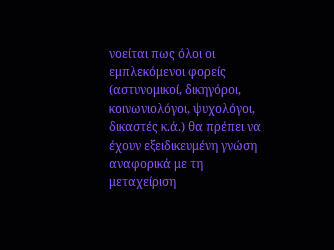νοείται πως όλοι οι εμπλεκόμενοι φορείς (αστυνομικοί, δικηγόροι, κοινωνιολόγοι, ψυχολόγοι, δικαστές κ.ά.) θα πρέπει να έχουν εξειδικευμένη γνώση αναφορικά με τη μεταχείριση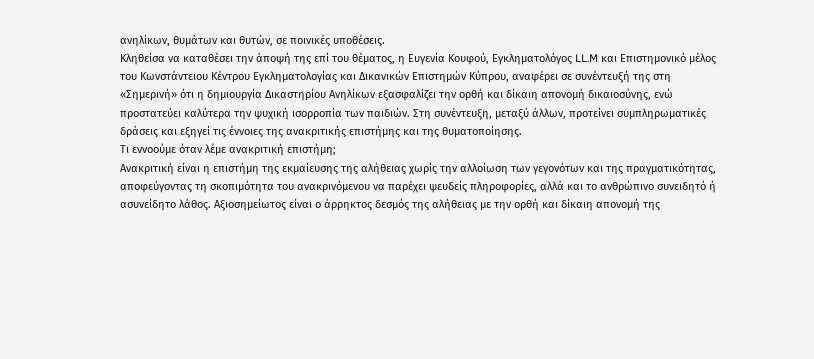ανηλίκων, θυμάτων και θυτών, σε ποινικές υποθέσεις.
Κληθείσα να καταθέσει την άποψή της επί του θέματος, η Ευγενία Κουφού, Εγκληματολόγος LL.M και Επιστημονικό μέλος του Κωνστάντειου Κέντρου Εγκληματολογίας και Δικανικών Επιστημών Κύπρου, αναφέρει σε συνέντευξή της στη «Σημερινή» ότι η δημιουργία Δικαστηρίου Ανηλίκων εξασφαλίζει την ορθή και δίκαιη απονομή δικαιοσύνης, ενώ προστατεύει καλύτερα την ψυχική ισορροπία των παιδιών. Στη συνέντευξη, μεταξύ άλλων, προτείνει συμπληρωματικές δράσεις και εξηγεί τις έννοιες της ανακριτικής επιστήμης και της θυματοποίησης.
Τι εννοούμε όταν λέμε ανακριτική επιστήμη;
Ανακριτική είναι η επιστήμη της εκμαίευσης της αλήθειας χωρίς την αλλοίωση των γεγονότων και της πραγματικότητας, αποφεύγοντας τη σκοπιμότητα του ανακρινόμενου να παρέχει ψευδείς πληροφορίες, αλλά και το ανθρώπινο συνειδητό ή ασυνείδητο λάθος. Αξιοσημείωτος είναι ο άρρηκτος δεσμός της αλήθειας με την ορθή και δίκαιη απονομή της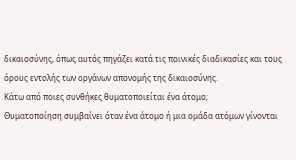δικαιοσύνης, όπως αυτός πηγάζει κατά τις ποινικές διαδικασίες και τους όρους εντολής των οργάνων απονομής της δικαιοσύνης.
Κάτω από ποιες συνθήκες θυματοποιείται ένα άτομο;
Θυματοποίηση συμβαίνει όταν ένα άτομο ή μια ομάδα ατόμων γίνονται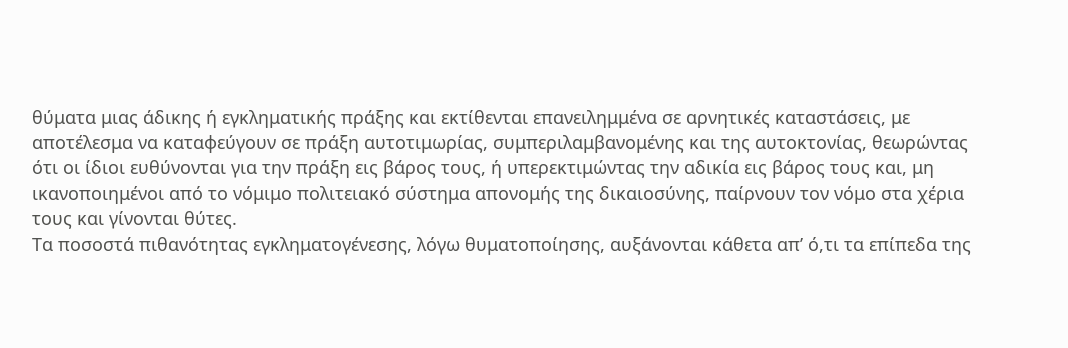θύματα μιας άδικης ή εγκληματικής πράξης και εκτίθενται επανειλημμένα σε αρνητικές καταστάσεις, με αποτέλεσμα να καταφεύγουν σε πράξη αυτοτιμωρίας, συμπεριλαμβανομένης και της αυτοκτονίας, θεωρώντας ότι οι ίδιοι ευθύνονται για την πράξη εις βάρος τους, ή υπερεκτιμώντας την αδικία εις βάρος τους και, μη ικανοποιημένοι από το νόμιμο πολιτειακό σύστημα απονομής της δικαιοσύνης, παίρνουν τον νόμο στα χέρια τους και γίνονται θύτες.
Τα ποσοστά πιθανότητας εγκληματογένεσης, λόγω θυματοποίησης, αυξάνονται κάθετα απ’ ό,τι τα επίπεδα της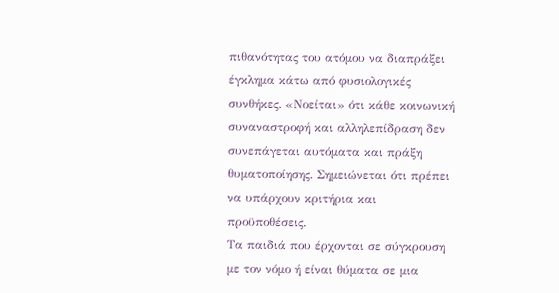πιθανότητας του ατόμου να διαπράξει έγκλημα κάτω από φυσιολογικές συνθήκες. «Νοείται» ότι κάθε κοινωνική συναναστροφή και αλληλεπίδραση δεν συνεπάγεται αυτόματα και πράξη θυματοποίησης. Σημειώνεται ότι πρέπει να υπάρχουν κριτήρια και προϋποθέσεις.
Τα παιδιά που έρχονται σε σύγκρουση με τον νόμο ή είναι θύματα σε μια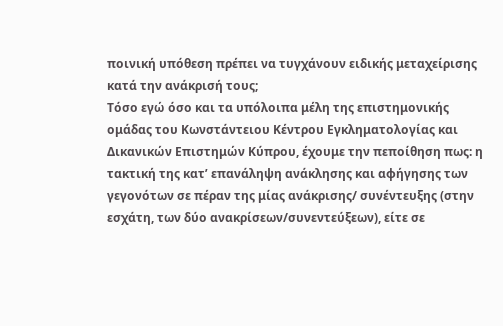ποινική υπόθεση πρέπει να τυγχάνουν ειδικής μεταχείρισης κατά την ανάκρισή τους;
Τόσο εγώ όσο και τα υπόλοιπα μέλη της επιστημονικής ομάδας του Κωνστάντειου Κέντρου Εγκληματολογίας και Δικανικών Επιστημών Κύπρου, έχουμε την πεποίθηση πως: η τακτική της κατ’ επανάληψη ανάκλησης και αφήγησης των γεγονότων σε πέραν της μίας ανάκρισης/ συνέντευξης (στην εσχάτη, των δύο ανακρίσεων/συνεντεύξεων), είτε σε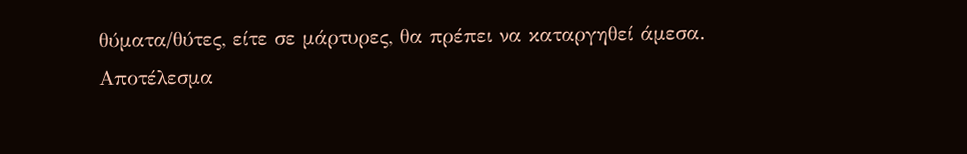θύματα/θύτες, είτε σε μάρτυρες, θα πρέπει να καταργηθεί άμεσα.
Αποτέλεσμα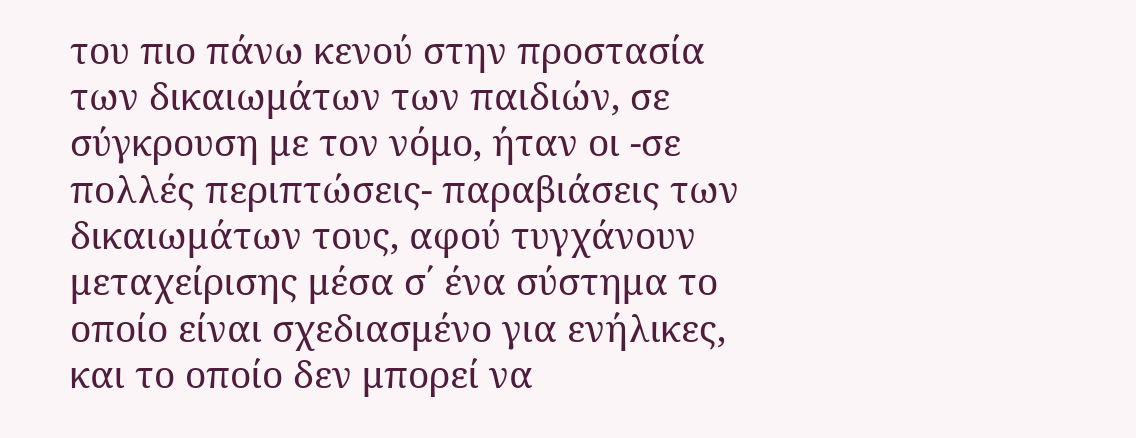του πιο πάνω κενού στην προστασία των δικαιωμάτων των παιδιών, σε σύγκρουση με τον νόμο, ήταν οι -σε πολλές περιπτώσεις- παραβιάσεις των δικαιωμάτων τους, αφού τυγχάνουν μεταχείρισης μέσα σ΄ ένα σύστημα το οποίο είναι σχεδιασμένο για ενήλικες, και το οποίο δεν μπορεί να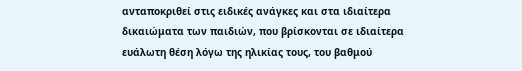ανταποκριθεί στις ειδικές ανάγκες και στα ιδιαίτερα δικαιώματα των παιδιών, που βρίσκονται σε ιδιαίτερα ευάλωτη θέση λόγω της ηλικίας τους, του βαθμού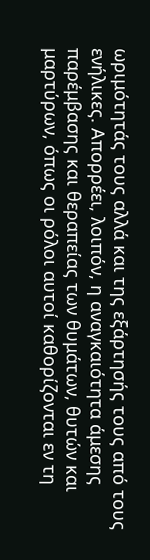ωριμότητάς τους αλλά και της εξάρτησής τους από τους ενήλικες. Απορρέει, λοιπόν, η αναγκαιότητα άμεσης παρέμβασης και θεραπείας των θυμάτων, θυτών και μαρτύρων, όπως οι ρόλοι αυτοί καθορίζονται εν τη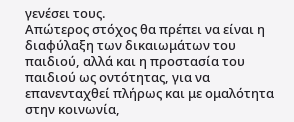γενέσει τους.
Απώτερος στόχος θα πρέπει να είναι η διαφύλαξη των δικαιωμάτων του παιδιού, αλλά και η προστασία του παιδιού ως οντότητας, για να επανενταχθεί πλήρως και με ομαλότητα στην κοινωνία,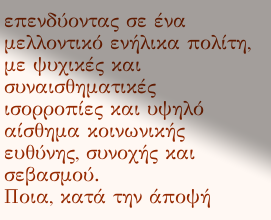επενδύοντας σε ένα μελλοντικό ενήλικα πολίτη, με ψυχικές και συναισθηματικές ισορροπίες και υψηλό αίσθημα κοινωνικής ευθύνης, συνοχής και σεβασμού.
Ποια, κατά την άποψή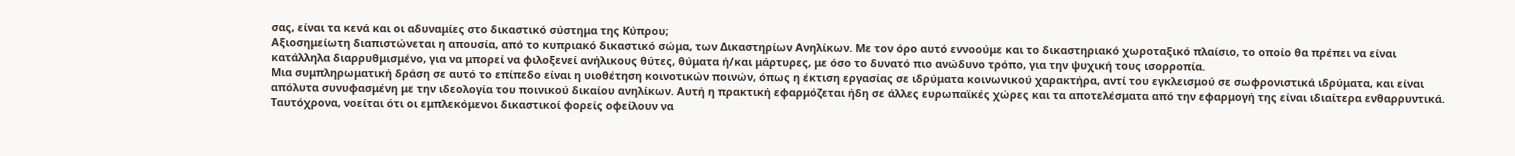σας, είναι τα κενά και οι αδυναμίες στο δικαστικό σύστημα της Κύπρου;
Αξιοσημείωτη διαπιστώνεται η απουσία, από το κυπριακό δικαστικό σώμα, των Δικαστηρίων Ανηλίκων. Με τον όρο αυτό εννοούμε και το δικαστηριακό χωροταξικό πλαίσιο, το οποίο θα πρέπει να είναι κατάλληλα διαρρυθμισμένο, για να μπορεί να φιλοξενεί ανήλικους θύτες, θύματα ή/και μάρτυρες, με όσο το δυνατό πιο ανώδυνο τρόπο, για την ψυχική τους ισορροπία.
Μια συμπληρωματική δράση σε αυτό το επίπεδο είναι η υιοθέτηση κοινοτικών ποινών, όπως η έκτιση εργασίας σε ιδρύματα κοινωνικού χαρακτήρα, αντί του εγκλεισμού σε σωφρονιστικά ιδρύματα, και είναι απόλυτα συνυφασμένη με την ιδεολογία του ποινικού δικαίου ανηλίκων. Αυτή η πρακτική εφαρμόζεται ήδη σε άλλες ευρωπαϊκές χώρες και τα αποτελέσματα από την εφαρμογή της είναι ιδιαίτερα ενθαρρυντικά.
Ταυτόχρονα, νοείται ότι οι εμπλεκόμενοι δικαστικοί φορείς οφείλουν να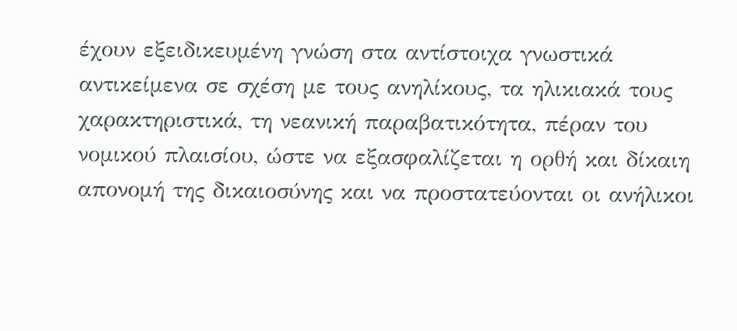έχουν εξειδικευμένη γνώση στα αντίστοιχα γνωστικά αντικείμενα σε σχέση με τους ανηλίκους, τα ηλικιακά τους χαρακτηριστικά, τη νεανική παραβατικότητα, πέραν του νομικού πλαισίου, ώστε να εξασφαλίζεται η ορθή και δίκαιη απονομή της δικαιοσύνης και να προστατεύονται οι ανήλικοι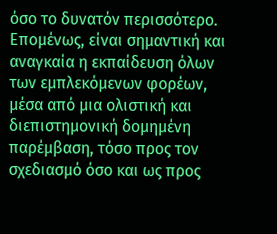όσο το δυνατόν περισσότερο. Επομένως, είναι σημαντική και αναγκαία η εκπαίδευση όλων των εμπλεκόμενων φορέων, μέσα από μια ολιστική και διεπιστημονική δομημένη παρέμβαση, τόσο προς τον σχεδιασμό όσο και ως προς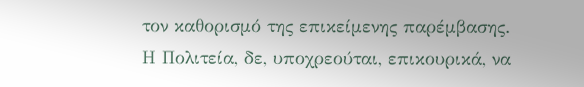τον καθορισμό της επικείμενης παρέμβασης.
Η Πολιτεία, δε, υποχρεούται, επικουρικά, να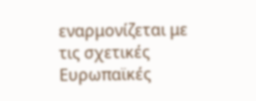εναρμονίζεται με τις σχετικές Ευρωπαϊκές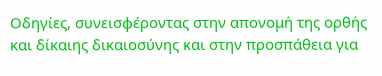Οδηγίες, συνεισφέροντας στην απονομή της ορθής και δίκαιης δικαιοσύνης και στην προσπάθεια για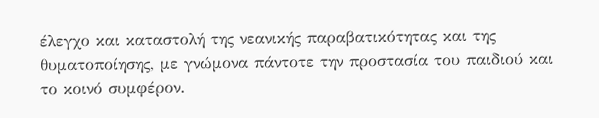έλεγχο και καταστολή της νεανικής παραβατικότητας και της θυματοποίησης, με γνώμονα πάντοτε την προστασία του παιδιού και το κοινό συμφέρον.